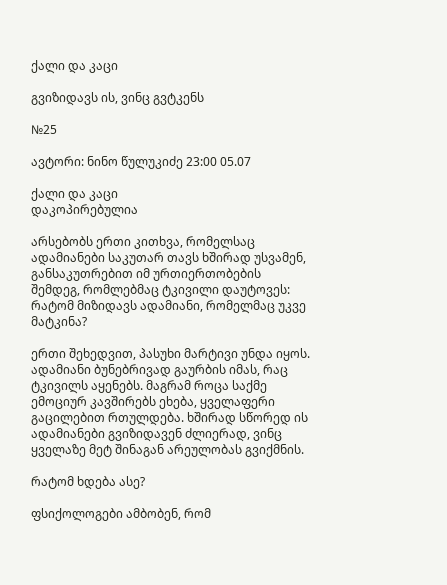ქალი და კაცი

გვიზიდავს ის, ვინც გვტკენს

№25

ავტორი: ნინო წულუკიძე 23:00 05.07

ქალი და კაცი
დაკოპირებულია

არსებობს ერთი კითხვა, რომელსაც ადამიანები საკუთარ თავს ხშირად უსვამენ, განსაკუთრებით იმ ურთიერთობების შემდეგ, რომლებმაც ტკივილი დაუტოვეს: რატომ მიზიდავს ადამიანი, რომელმაც უკვე მატკინა?

ერთი შეხედვით, პასუხი მარტივი უნდა იყოს. ადამიანი ბუნებრივად გაურბის იმას, რაც ტკივილს აყენებს. მაგრამ როცა საქმე ემოციურ კავშირებს ეხება, ყველაფერი გაცილებით რთულდება. ხშირად სწორედ ის ადამიანები გვიზიდავენ ძლიერად, ვინც ყველაზე მეტ შინაგან არეულობას გვიქმნის.

რატომ ხდება ასე?

ფსიქოლოგები ამბობენ, რომ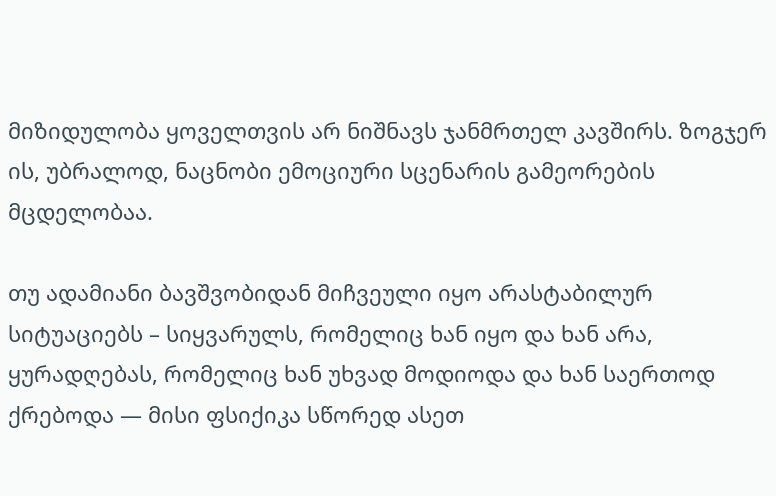მიზიდულობა ყოველთვის არ ნიშნავს ჯანმრთელ კავშირს. ზოგჯერ ის, უბრალოდ, ნაცნობი ემოციური სცენარის გამეორების მცდელობაა.

თუ ადამიანი ბავშვობიდან მიჩვეული იყო არასტაბილურ სიტუაციებს – სიყვარულს, რომელიც ხან იყო და ხან არა, ყურადღებას, რომელიც ხან უხვად მოდიოდა და ხან საერთოდ ქრებოდა — მისი ფსიქიკა სწორედ ასეთ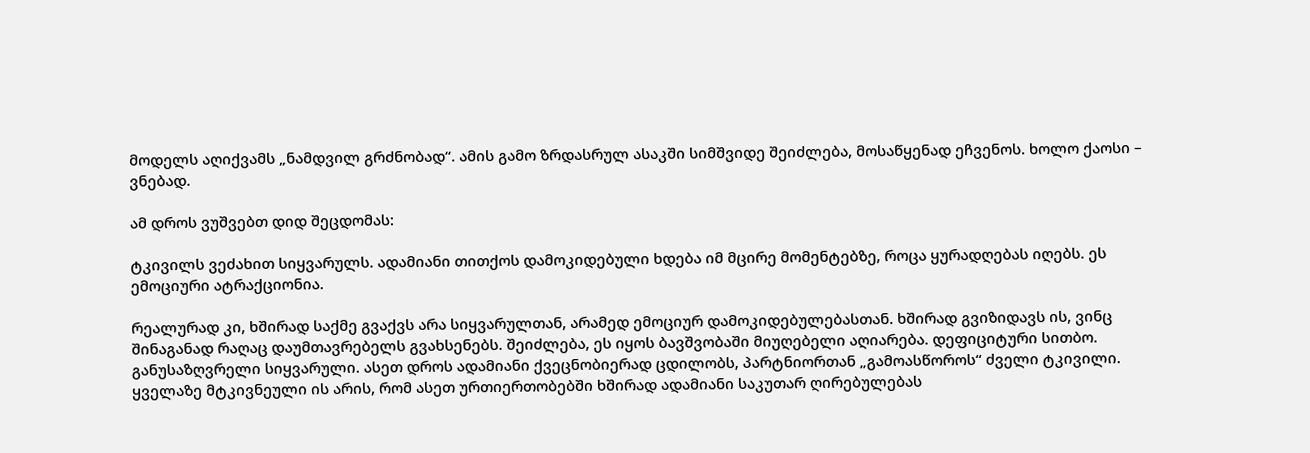მოდელს აღიქვამს „ნამდვილ გრძნობად“. ამის გამო ზრდასრულ ასაკში სიმშვიდე შეიძლება, მოსაწყენად ეჩვენოს. ხოლო ქაოსი – ვნებად.

ამ დროს ვუშვებთ დიდ შეცდომას:

ტკივილს ვეძახით სიყვარულს. ადამიანი თითქოს დამოკიდებული ხდება იმ მცირე მომენტებზე, როცა ყურადღებას იღებს. ეს ემოციური ატრაქციონია.

რეალურად კი, ხშირად საქმე გვაქვს არა სიყვარულთან, არამედ ემოციურ დამოკიდებულებასთან. ხშირად გვიზიდავს ის, ვინც შინაგანად რაღაც დაუმთავრებელს გვახსენებს. შეიძლება, ეს იყოს ბავშვობაში მიუღებელი აღიარება. დეფიციტური სითბო. განუსაზღვრელი სიყვარული. ასეთ დროს ადამიანი ქვეცნობიერად ცდილობს, პარტნიორთან „გამოასწოროს“ ძველი ტკივილი. ყველაზე მტკივნეული ის არის, რომ ასეთ ურთიერთობებში ხშირად ადამიანი საკუთარ ღირებულებას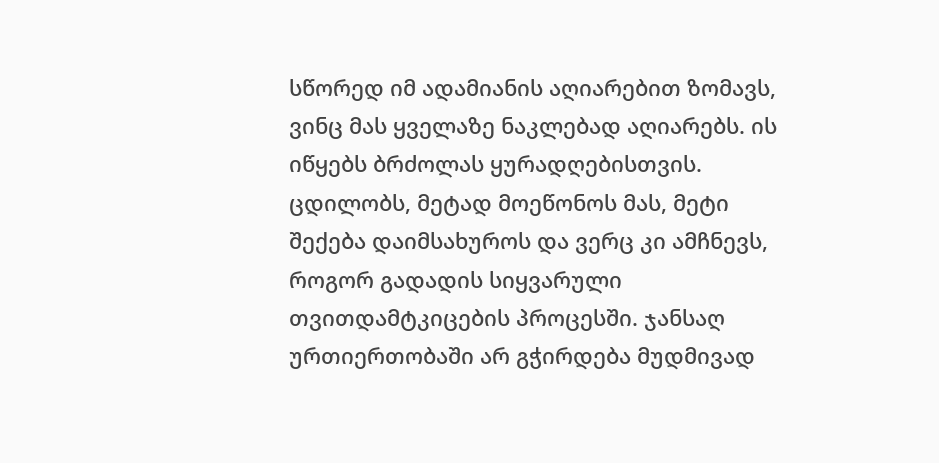სწორედ იმ ადამიანის აღიარებით ზომავს, ვინც მას ყველაზე ნაკლებად აღიარებს. ის იწყებს ბრძოლას ყურადღებისთვის. ცდილობს, მეტად მოეწონოს მას, მეტი შექება დაიმსახუროს და ვერც კი ამჩნევს, როგორ გადადის სიყვარული თვითდამტკიცების პროცესში. ჯანსაღ ურთიერთობაში არ გჭირდება მუდმივად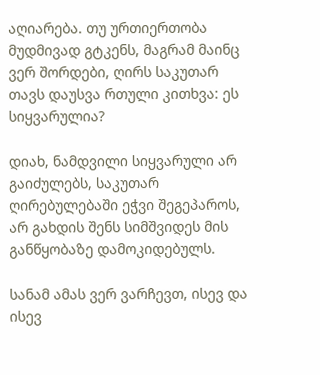აღიარება. თუ ურთიერთობა მუდმივად გტკენს, მაგრამ მაინც ვერ შორდები, ღირს საკუთარ თავს დაუსვა რთული კითხვა: ეს სიყვარულია?

დიახ, ნამდვილი სიყვარული არ გაიძულებს, საკუთარ ღირებულებაში ეჭვი შეგეპაროს, არ გახდის შენს სიმშვიდეს მის განწყობაზე დამოკიდებულს.

სანამ ამას ვერ ვარჩევთ, ისევ და ისევ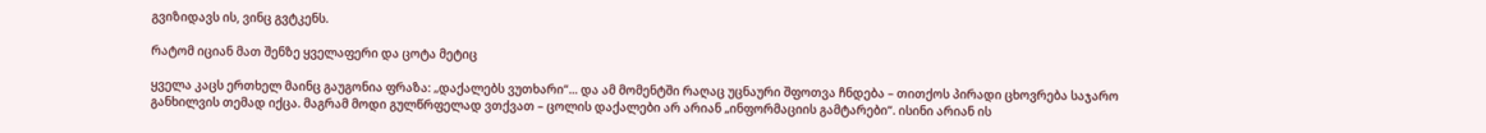გვიზიდავს ის, ვინც გვტკენს.

რატომ იციან მათ შენზე ყველაფერი და ცოტა მეტიც

ყველა კაცს ერთხელ მაინც გაუგონია ფრაზა: „დაქალებს ვუთხარი“... და ამ მომენტში რაღაც უცნაური შფოთვა ჩნდება – თითქოს პირადი ცხოვრება საჯარო განხილვის თემად იქცა. მაგრამ მოდი გულწრფელად ვთქვათ – ცოლის დაქალები არ არიან „ინფორმაციის გამტარები“. ისინი არიან ის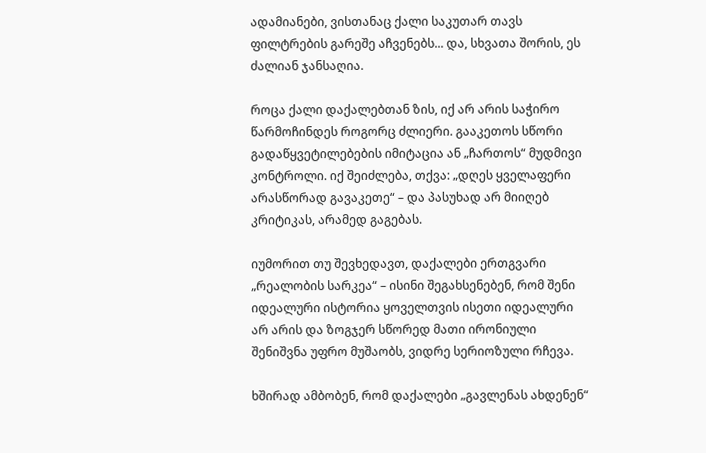ადამიანები, ვისთანაც ქალი საკუთარ თავს ფილტრების გარეშე აჩვენებს... და, სხვათა შორის, ეს ძალიან ჯანსაღია.

როცა ქალი დაქალებთან ზის, იქ არ არის საჭირო წარმოჩინდეს როგორც ძლიერი. გააკეთოს სწორი გადაწყვეტილებების იმიტაცია ან „ჩართოს“ მუდმივი კონტროლი. იქ შეიძლება, თქვა: „დღეს ყველაფერი არასწორად გავაკეთე“ – და პასუხად არ მიიღებ კრიტიკას, არამედ გაგებას.

იუმორით თუ შევხედავთ, დაქალები ერთგვარი „რეალობის სარკეა“ – ისინი შეგახსენებენ, რომ შენი იდეალური ისტორია ყოველთვის ისეთი იდეალური არ არის და ზოგჯერ სწორედ მათი ირონიული შენიშვნა უფრო მუშაობს, ვიდრე სერიოზული რჩევა.

ხშირად ამბობენ, რომ დაქალები „გავლენას ახდენენ“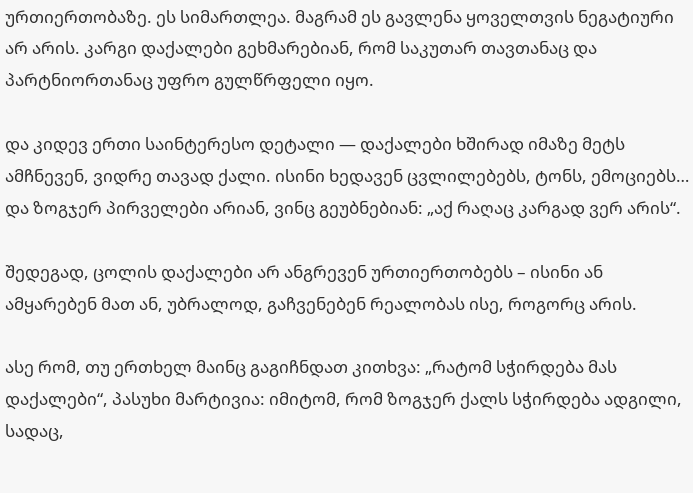ურთიერთობაზე. ეს სიმართლეა. მაგრამ ეს გავლენა ყოველთვის ნეგატიური არ არის. კარგი დაქალები გეხმარებიან, რომ საკუთარ თავთანაც და პარტნიორთანაც უფრო გულწრფელი იყო.

და კიდევ ერთი საინტერესო დეტალი — დაქალები ხშირად იმაზე მეტს ამჩნევენ, ვიდრე თავად ქალი. ისინი ხედავენ ცვლილებებს, ტონს, ემოციებს… და ზოგჯერ პირველები არიან, ვინც გეუბნებიან: „აქ რაღაც კარგად ვერ არის“.

შედეგად, ცოლის დაქალები არ ანგრევენ ურთიერთობებს – ისინი ან ამყარებენ მათ ან, უბრალოდ, გაჩვენებენ რეალობას ისე, როგორც არის.

ასე რომ, თუ ერთხელ მაინც გაგიჩნდათ კითხვა: „რატომ სჭირდება მას დაქალები“, პასუხი მარტივია: იმიტომ, რომ ზოგჯერ ქალს სჭირდება ადგილი, სადაც,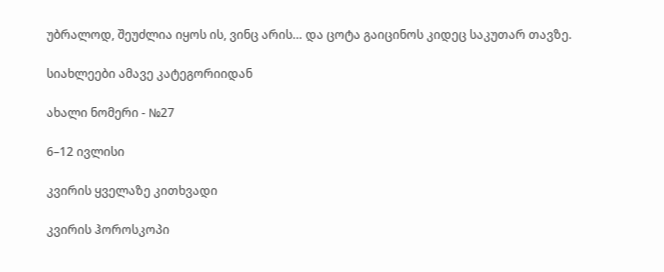უბრალოდ, შეუძლია იყოს ის, ვინც არის… და ცოტა გაიცინოს კიდეც საკუთარ თავზე.

სიახლეები ამავე კატეგორიიდან

ახალი ნომერი - №27

6–12 ივლისი

კვირის ყველაზე კითხვადი

კვირის ჰოროსკოპი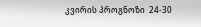კვირის პროგნოზი  24-30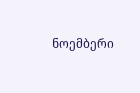ნოემბერი